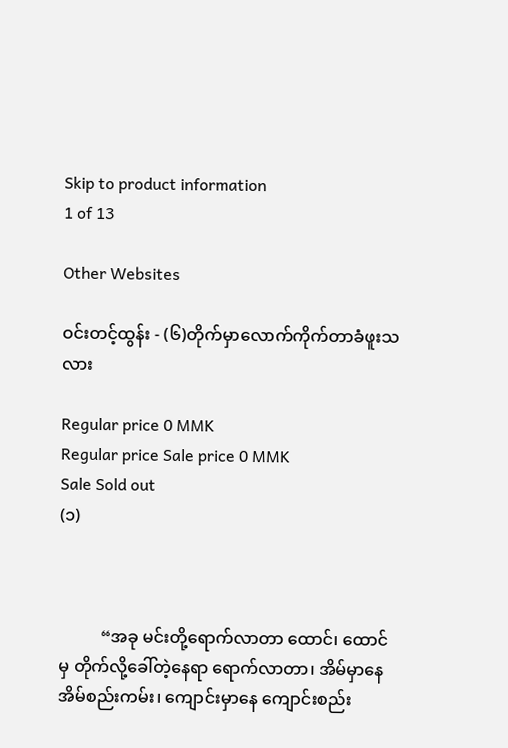Skip to product information
1 of 13

Other Websites

ဝင်းတင့်ထွန်း - (၆)တိုက်မှာလောက်ကိုက်တာခံဖူးသလား

Regular price 0 MMK
Regular price Sale price 0 MMK
Sale Sold out
(၁)



          “အခု မင်းတို့ရောက်လာတာ ထောင်၊ ထောင်မှ တိုက်လို့ခေါ်တဲ့နေရာ ရောက်လာတာ၊ အိမ်မှာနေ အိမ်စည်းကမ်း၊ ကျောင်းမှာနေ ကျောင်းစည်း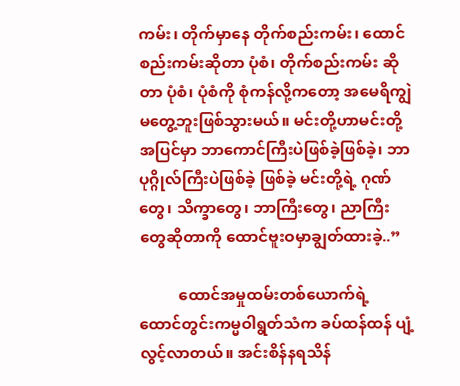ကမ်း၊ တိုက်မှာနေ တိုက်စည်းကမ်း၊ ထောင်စည်းကမ်းဆိုတာ ပုံစံ၊ တိုက်စည်းကမ်း ဆိုတာ ပုံစံ၊ ပုံစံကို စုံကန်လို့ကတော့ အမေရိကျွဲမတွေ့ဘူးဖြစ်သွားမယ်။ မင်းတို့ဟာမင်းတို့ အပြင်မှာ ဘာကောင်ကြီးပဲဖြစ်ခဲ့ဖြစ်ခဲ့၊ ဘာပုဂ္ဂိုလ်ကြီးပဲဖြစ်ခဲ့ ဖြစ်ခဲ့ မင်းတို့ရဲ့ ဂုဏ်တွေ၊ သိက္ခာတွေ၊ ဘာကြီးတွေ၊ ညာကြီးတွေဆိုတာကို ထောင်ဗူးဝမှာချွတ်ထားခဲ့..”

          ထောင်အမှုထမ်းတစ်ယောက်ရဲ့ ထောင်တွင်းကမ္မဝါရွတ်သံက ခပ်ထန်ထန် ပျံ့လွင့်လာတယ်။ အင်းစိန်နရသိန်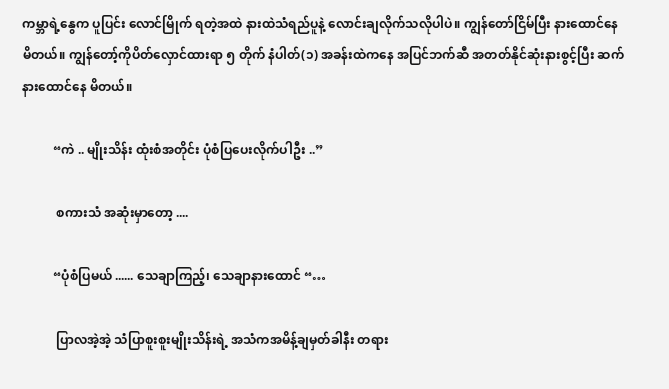ကမ္ဘာရဲ့နွေက ပူပြင်း လောင်မြိုက် ရတဲ့အထဲ နားထဲသံရည်ပူနဲ့ လောင်းချလိုက်သလိုပါပဲ။ ကျွန်တော်ငြိမ်ပြီး နားထောင်နေမိတယ်။ ကျွန်တော့်ကိုပိတ်လှောင်ထားရာ ၅ တိုက် နံပါတ်(၁) အခန်းထဲကနေ အပြင်ဘက်ဆီ အတတ်နိုင်ဆုံးနားစွင့်ပြီး ဆက်နားထောင်နေ မိတယ်။

          “ကဲ .. မျိုးသိန်း ထုံးစံအတိုင်း ပုံစံပြပေးလိုက်ပါဦး ..”

           စကားသံ အဆုံးမှာတော့ ....

          “ပုံစံပြမယ် ...... သေချာကြည့်၊ သေချာနားထောင် “…

           ပြာလအဲ့အဲ့ သံပြာစူးစူးမျိုးသိန်းရဲ့ အသံကအမိန့်ချမှတ်ခါနီး တရား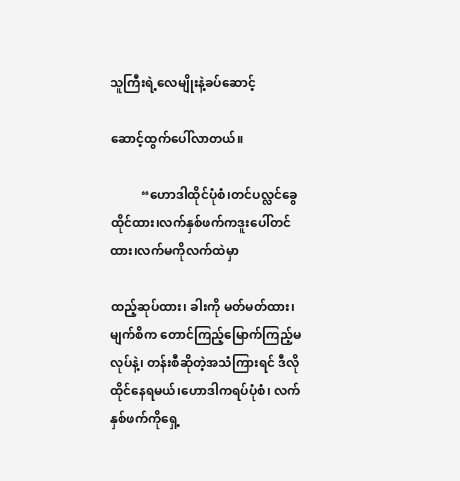သူကြီးရဲ့လေမျိုးနဲ့ခပ်ဆောင့်

ဆောင့်ထွက်ပေါ်လာတယ်။

          “ဟောဒါထိုင်ပုံစံ၊တင်ပလ္လင်ခွေထိုင်ထား၊လက်နှစ်ဖက်ကဒူးပေါ်တင်ထား၊လက်မကိုလက်ထဲမှာ

ထည့်ဆုပ်ထား၊ ခါးကို မတ်မတ်ထား၊ မျက်စိက တောင်ကြည့်မြောက်ကြည့်မလုပ်နဲ့၊ တန်းစီဆိုတဲ့အသံကြားရင် ဒီလိုထိုင်နေရမယ်၊ဟောဒါကရပ်ပုံစံ၊ လက်နှစ်ဖက်ကိုရှေ့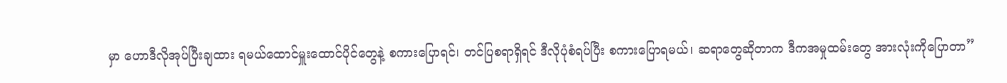မှာ ဟောဒီလိုအုပ်ပြီးချထား ရမယ်ထောင်မှူးထောင်ပိုင်တွေနဲ့ စကားပြောရင်၊ တင်ပြစရာရှိရင် ဒီလိုပုံစံရပ်ပြီး စကားပြောရမယ်၊ ဆရာတွေဆိုတာက ဒီကအမှုထမ်းတွေ အားလုံးကိုပြောတာ”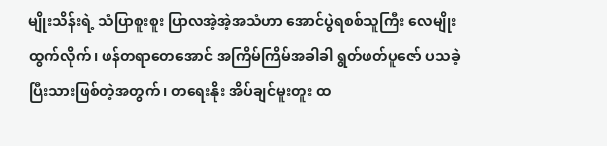မျိုးသိန်းရဲ့ သံပြာစူးစူး ပြာလအဲ့အဲ့အသံဟာ အောင်ပွဲရစစ်သူကြီး လေမျိုးထွက်လိုက်၊ ဖန်တရာတေအောင် အကြိမ်ကြိမ်အခါခါ ရွတ်ဖတ်ပူဇော် ပသခဲ့ပြီးသားဖြစ်တဲ့အတွက်၊ တရေးနိုး အိပ်ချင်မူးတူး ထ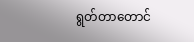ရွတ်တာတောင်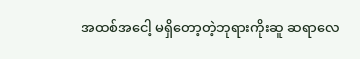အထစ်အငေါ့ မရှိတော့တဲ့ဘုရားကိုးဆူ ဆရာလေ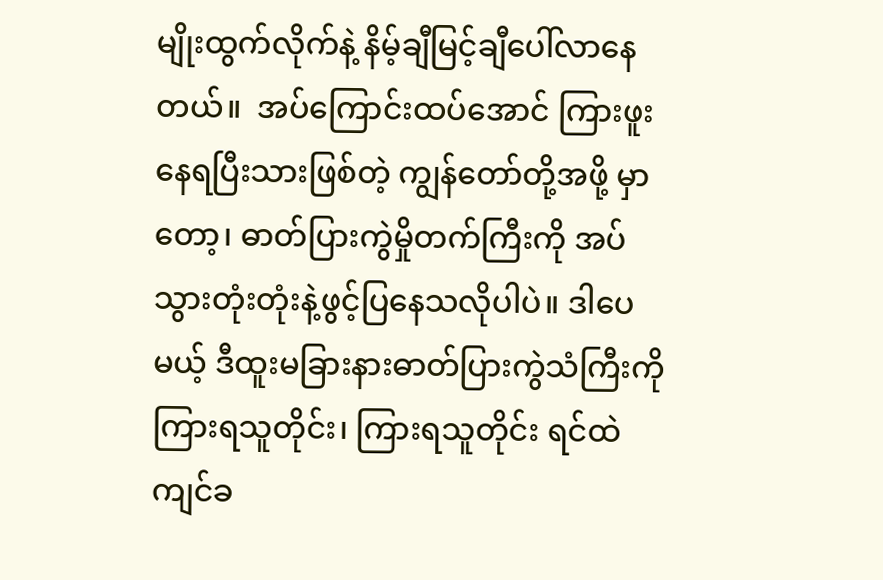မျိုးထွက်လိုက်နဲ့ နိမ့်ချီမြင့်ချီပေါ်လာနေတယ်။  အပ်ကြောင်းထပ်အောင် ကြားဖူးနေရပြီးသားဖြစ်တဲ့ ကျွန်တော်တို့အဖို့ မှာတော့၊ ဓာတ်ပြားကွဲမှိုတက်ကြီးကို အပ်သွားတုံးတုံးနဲ့ဖွင့်ပြနေသလိုပါပဲ။ ဒါပေမယ့် ဒီထူးမခြားနားဓာတ်ပြားကွဲသံကြီးကို ကြားရသူတိုင်း၊ ကြားရသူတိုင်း ရင်ထဲ ကျင်ခ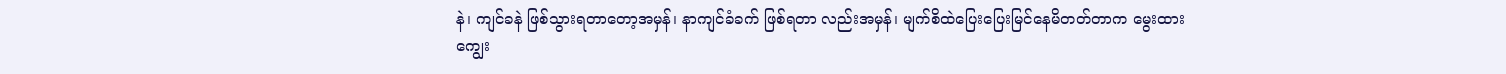နဲ၊ ကျင်ခနဲ ဖြစ်သွားရတာတော့အမှန်၊ နာကျင်ခံခက် ဖြစ်ရတာ လည်းအမှန်၊ မျက်စိထဲပြေးပြေးမြင်နေမိတတ်တာက မွေးထားကျွေး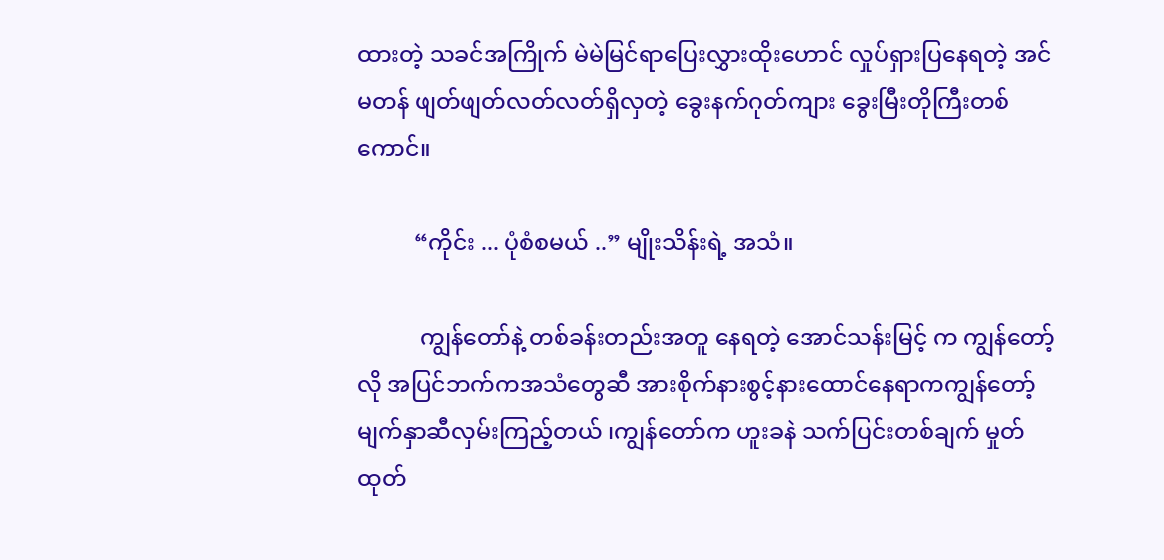ထားတဲ့ သခင်အကြိုက် မဲမဲမြင်ရာပြေးလွှားထိုးဟောင် လှုပ်ရှားပြနေရတဲ့ အင်မတန် ဖျတ်ဖျတ်လတ်လတ်ရှိလှတဲ့ ခွေးနက်ဂုတ်ကျား ခွေးမြီးတိုကြီးတစ်ကောင်။

          “ကိုင်း ... ပုံစံစမယ် ..” မျိုးသိန်းရဲ့ အသံ။

           ကျွန်တော်နဲ့ တစ်ခန်းတည်းအတူ နေရတဲ့ အောင်သန်းမြင့် က ကျွန်တော့်လို အပြင်ဘက်ကအသံတွေဆီ အားစိုက်နားစွင့်နားထောင်နေရာကကျွန်တော့်မျက်နှာဆီလှမ်းကြည့်တယ် ၊ကျွန်တော်က ဟူးခနဲ သက်ပြင်းတစ်ချက် မှုတ်ထုတ်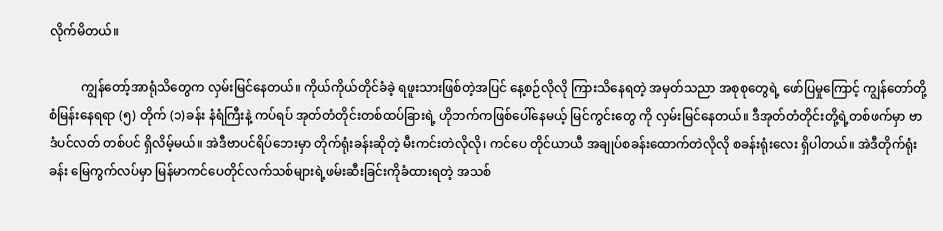လိုက်မိတယ်။

          ကျွန်တော့်အာရုံသိတွေက လှမ်းမြင်နေတယ်။ ကိုယ်ကိုယ်တိုင်ခံခဲ့ ရဖူးသားဖြစ်တဲ့အပြင် နေ့စဉ်လိုလို ကြားသိနေရတဲ့ အမှတ်သညာ အစုစုတွေရဲ့ ဖော်ပြမှုကြောင့် ကျွန်တော်တို့ စံမြန်းနေရရာ (၅) တိုက် (၁)ခန်း နံရံကြီးနဲ့ ကပ်ရပ် အုတ်တံတိုင်းတစ်ထပ်ခြားရဲ့ ဟိုဘက်ကဖြစ်ပေါ်နေမယ့် မြင်ကွင်းတွေ ကို လှမ်းမြင်နေတယ်။ ဒီအုတ်တံတိုင်းတို့ရဲ့တစ်ဖက်မှာ ဗာဒံပင်လတ် တစ်ပင် ရှိလိမ့်မယ်။ အဲဒီဗာပင်ရိပ်ဘေးမှာ တိုက်ရုံးခန်းဆိုတဲ့ မီးကင်းတဲလိုလို၊ ကင်ပေ တိုင်ယာယီ အချုပ်စခန်းထောက်တဲလိုလို စခန်းရုံးလေး ရှိပါတယ်။ အဲဒီတိုက်ရုံး ခန်း မြေကွက်လပ်မှာ မြန်မာကင်ပေတိုင်လက်သစ်များရဲ့ဖမ်းဆီးခြင်းကိုခံထားရတဲ့ အသစ်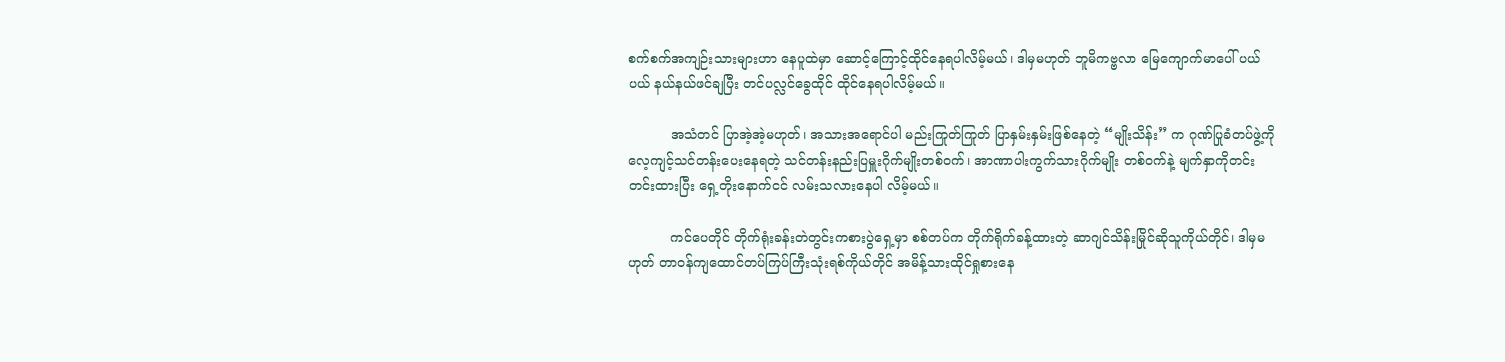စက်စက်အကျဉ်းသားများဟာ နေပူထဲမှာ ဆောင့်ကြောင့်ထိုင်နေရပါလိမ့်မယ်၊ ဒါမှမဟုတ် ဘူမိကဗ္ဗလာ မြေကျောက်မာပေါ် ပယ်ပယ် နယ်နယ်ဖင်ချပြီး တင်ပလ္လင်ခွေထိုင် ထိုင်နေရပါလိမ့်မယ်။

          အသံတင် ပြာအဲ့အဲ့မဟုတ်၊ အသားအရောင်ပါ မည်းကြုတ်ကြုတ် ပြာနှမ်းနှမ်းဖြစ်နေတဲ့ “မျိုးသိန်း” က ဂုဏ်ပြုခံတပ်ဖွဲ့ကို လေ့ကျင့်သင်တန်းပေးနေရတဲ့ သင်တန်းနည်းပြမှူးဂိုက်မျိုးတစ်ဝက်၊ အာဏာပါးကွက်သားဂိုက်မျိုး တစ်ဝက်နဲ့ မျက်နှာကိုတင်းတင်းထားပြီး ရှေ့တိုးနောက်ငင် လမ်းသလားနေပါ လိမ့်မယ်။

          ကင်ပေတိုင် တိုက်ရုံးခန်းတဲတွင်းကစားပွဲရှေ့မှာ စစ်တပ်က တိုက်ရိုက်ခန့်ထားတဲ့ ဆာဂျင်သိန်းမြိုင်ဆိုသူကိုယ်တိုင်၊ ဒါမှမဟုတ် တာဝန်ကျထောင်တပ်ကြပ်ကြီးသုံးရစ်ကိုယ်တိုင် အမိန့်သားထိုင်ရှုစားနေ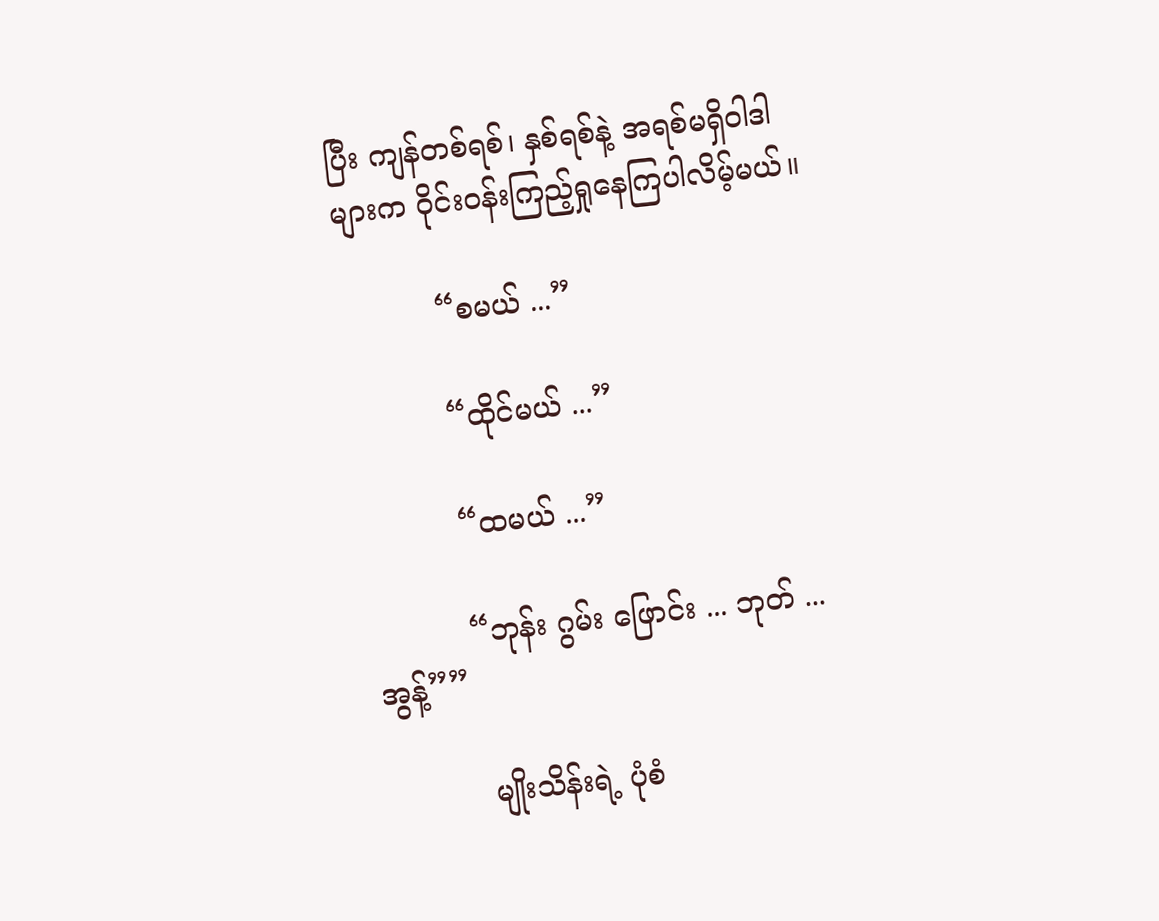ပြီး ကျန်တစ်ရစ်၊ နှစ်ရစ်နဲ့ အရစ်မရှိဝါဒါများက ဝိုင်းဝန်းကြည့်ရှုနေကြပါလိမ့်မယ်။

          “စမယ် ...”

          “ထိုင်မယ် ...”

          “ထမယ် ...”

          “ဘုန်း ဂွမ်း ဖြောင်း ... ဘုတ် ... အွန့်””

           မျိုးသိန်းရဲ့ ပုံစံ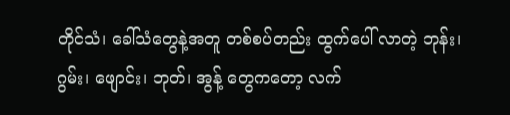တိုင်သံ၊ ခေါ်သံတွေနဲ့အတူ တစ်စပ်တည်း ထွက်ပေါ် လာတဲ့ ဘုန်း၊ ဂွမ်း၊ ဖျောင်း၊ ဘုတ်၊ အွန့် တွေကတော့ လက်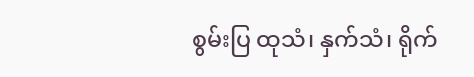စွမ်းပြ ထုသံ၊ နှက်သံ၊ ရိုက်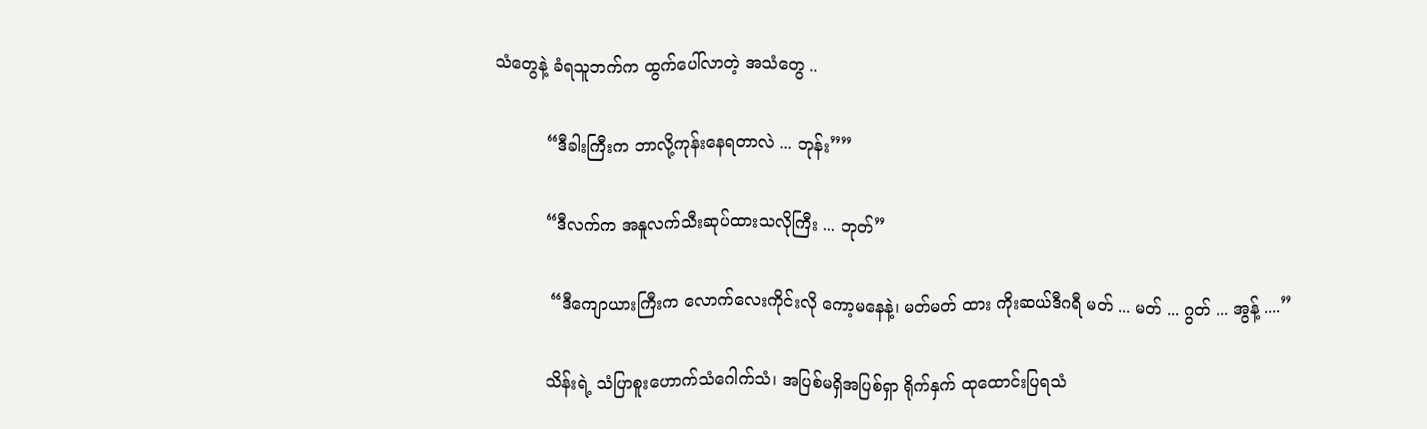သံတွေနဲ့ ခံရသူဘက်က ထွက်ပေါ်လာတဲ့ အသံတွေ ..

          “ဒီခါးကြီးက ဘာလို့ကုန်းနေရတာလဲ ... ဘုန်း””

          “ဒီလက်က အနူလက်သီးဆုပ်ထားသလိုကြီး ... ဘုတ်”

           “ဒီကျောယားကြီးက လောက်လေးကိုင်းလို ကော့မနေနဲ့၊ မတ်မတ် ထား ကိုးဆယ်ဒီဂရီ မတ် ... မတ် ... ဂွတ် ... အွန့် ....”

          သိန်းရဲ့ သံပြာစူးဟောက်သံဂေါက်သံ၊ အပြစ်မရှိအပြစ်ရှာ ရိုက်နှက် ထုထောင်းပြရသံ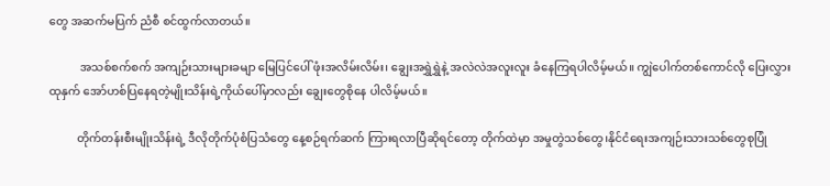တွေ အဆက်မပြက် ညံစီ စင်ထွက်လာတယ်။

           အသစ်စက်စက် အကျဉ်းသားများခမျာ မြေပြင်ပေါ် ဖုံးအလိမ်းလိမ်း၊ ချွေးအရွှဲရွှဲနဲ့ အလဲလဲအလူးလူး ခံနေကြရပါလိမ့်မယ်။ ကျွဲပေါက်တစ်ကောင်လို ပြေးလွှားထုနှက် အော်ဟစ်ပြနေရတဲ့မျိုးသိန်းရဲ့ကိုယ်ပေါ်မှာလည်း ချွေးတွေစိုနေ ပါလိမ့်မယ်။

          တိုက်တန်းစီးမျိုးသိန်းရဲ့ ဒီလိုတိုက်ပုံစံပြသံတွေ နေ့စဉ်ရက်ဆက် ကြားရလာပြီဆိုရင်တော့ တိုက်ထဲမှာ အမှုတွဲသစ်တွေ၊နိုင်ငံရေးအကျဉ်းသားသစ်တွေစုပြုံ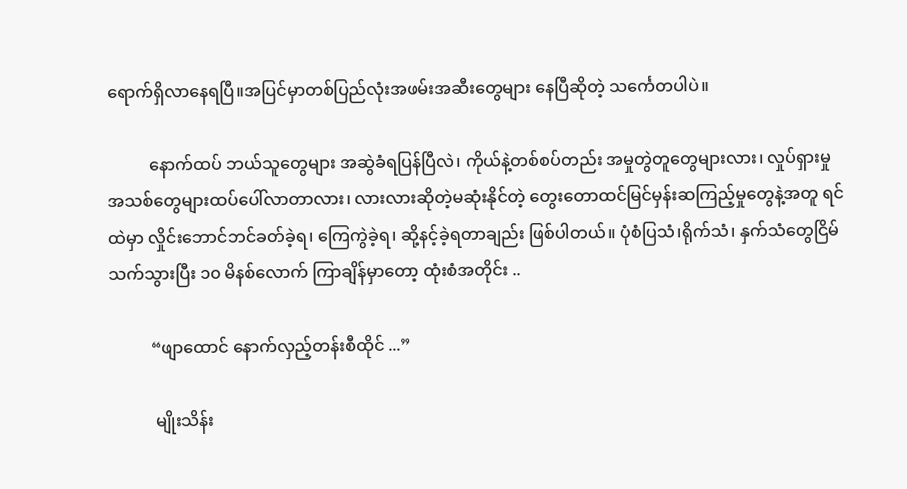ရောက်ရှိလာနေရပြီ။အပြင်မှာတစ်ပြည်လုံးအဖမ်းအဆီးတွေများ နေပြီဆိုတဲ့ သင်္ကေတပါပဲ။

          နောက်ထပ် ဘယ်သူတွေများ အဆွဲခံရပြန်ပြီလဲ၊ ကိုယ်နဲ့တစ်စပ်တည်း အမှုတွဲတူတွေများလား၊ လှုပ်ရှားမှုအသစ်တွေများထပ်ပေါ်လာတာလား၊ လားလားဆိုတဲ့မဆုံးနိုင်တဲ့ တွေးတောထင်မြင်မှန်းဆကြည့်မှုတွေနဲ့အတူ ရင်ထဲမှာ လှိုင်းဘောင်ဘင်ခတ်ခဲ့ရ၊ ကြေကွဲခဲ့ရ၊ ဆို့နင့်ခဲ့ရတာချည်း ဖြစ်ပါတယ်။ ပုံစံပြသံ၊ရိုက်သံ၊ နှက်သံတွေငြိမ်သက်သွားပြီး ၁၀ မိနစ်လောက် ကြာချိန်မှာတော့ ထုံးစံအတိုင်း ..

          “ဖျာထောင် နောက်လှည့်တန်းစီထိုင် ...”

           မျိုးသိန်း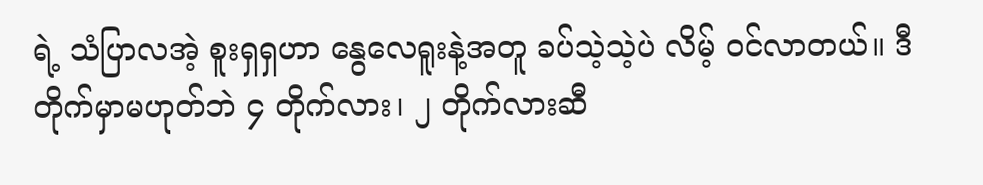ရဲ့ သံပြာလအဲ့ စူးရှရှဟာ နွေလေရူးနဲ့အတူ ခပ်သဲ့သဲ့ပဲ လိမ့် ဝင်လာတယ်။ ဒီတိုက်မှာမဟုတ်ဘဲ ၄ တိုက်လား၊ ၂ တိုက်လားဆီ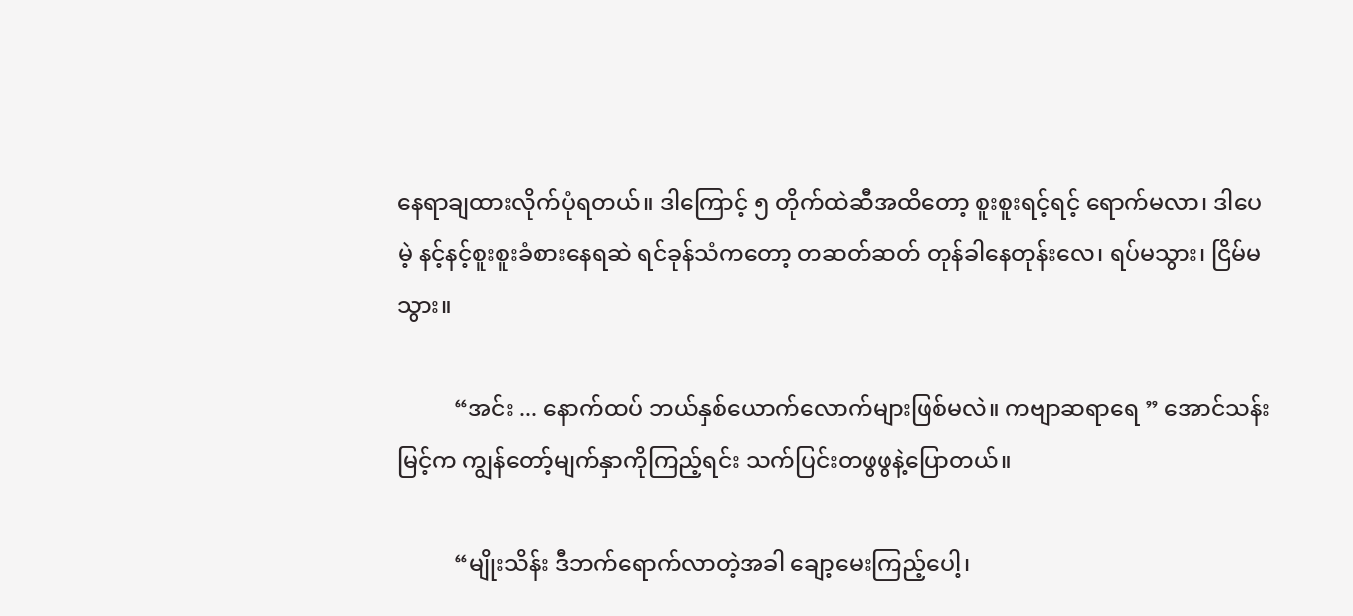နေရာချထားလိုက်ပုံရတယ်။ ဒါကြောင့် ၅ တိုက်ထဲဆီအထိတော့ စူးစူးရင့်ရင့် ရောက်မလာ၊ ဒါပေမဲ့ နင့်နင့်စူးစူးခံစားနေရဆဲ ရင်ခုန်သံကတော့ တဆတ်ဆတ် တုန်ခါနေတုန်းလေ၊ ရပ်မသွား၊ ငြိမ်မသွား။

          “အင်း ... နောက်ထပ် ဘယ်နှစ်ယောက်လောက်များဖြစ်မလဲ။ ကဗျာဆရာရေ ” အောင်သန်းမြင့်က ကျွန်တော့်မျက်နှာကိုကြည့်ရင်း သက်ပြင်းတဖွဖွနဲ့ပြောတယ်။

          “မျိုးသိန်း ဒီဘက်ရောက်လာတဲ့အခါ ချော့မေးကြည့်ပေါ့၊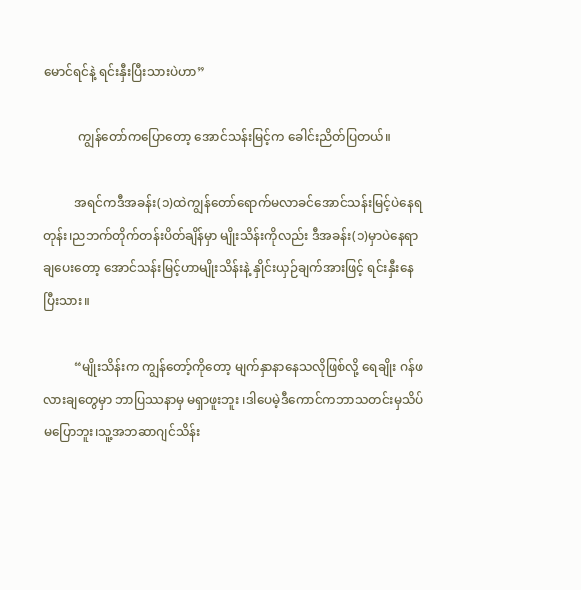မောင်ရင်နဲ့ ရင်းနှီးပြီးသားပဲဟာ”

           ကျွန်တော်ကပြောတော့ အောင်သန်းမြင့်က ခေါင်းညိတ်ပြတယ်။

          အရင်ကဒီအခန်း(၁)ထဲကျွန်တော်ရောက်မလာခင်အောင်သန်းမြင့်ပဲနေရတုန်း၊ညဘက်တိုက်တန်းပိတ်ချိန်မှာ မျိုးသိန်းကိုလည်း ဒီအခန်း(၁)မှာပဲနေရာချပေးတော့ အောင်သန်းမြင့်ဟာမျိုးသိန်းနဲ့ နှိုင်းယှဉ်ချက်အားဖြင့် ရင်းနှီးနေပြီးသား။

          “မျိုးသိန်းက ကျွန်တော့်ကိုတော့ မျက်နှာနာနေသလိုဖြစ်လို့ ရေချိုး ဂန်ဖလားချတွေမှာ ဘာပြဿနာမှ မရှာဖူးဘူး ၊ဒါပေမဲ့ဒီကောင်ကဘာသတင်းမှသိပ်မပြောဘူး၊သူ့အဘဆာဂျင်သိန်း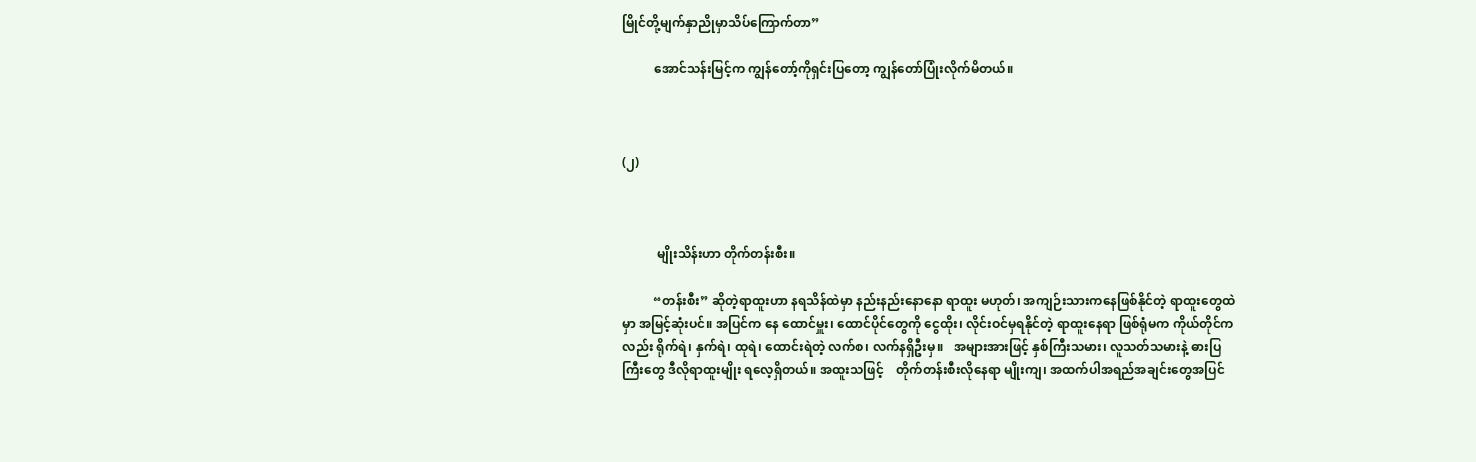မြိုင်တို့မျက်နှာညိုမှာသိပ်ကြောက်တာ”

          အောင်သန်းမြင့်က ကျွန်တော့်ကိုရှင်းပြတော့ ကျွန်တော်ပြုံးလိုက်မိတယ်။



(၂)



           မျိုးသိန်းဟာ တိုက်တန်းစီး။

          “တန်းစီး” ဆိုတဲ့ရာထူးဟာ နရသိန်ထဲမှာ နည်းနည်းနောနော ရာထူး မဟုတ်၊ အကျဉ်းသားကနေဖြစ်နိုင်တဲ့ ရာထူးတွေထဲမှာ အမြင့်ဆုံးပင်။ အပြင်က နေ ထောင်မှူး၊ ထောင်ပိုင်တွေကို ငွေထိုး၊ လိုင်းဝင်မှရနိုင်တဲ့ ရာထူးနေရာ ဖြစ်ရုံမက ကိုယ်တိုင်ကလည်း ရိုက်ရဲ၊ နှက်ရဲ၊ ထုရဲ၊ ထောင်းရဲတဲ့ လက်စ၊ လက်နရှိဦးမှ။   အများအားဖြင့် နှစ်ကြီးသမား၊ လူသတ်သမားနဲ့ ဓားပြ ကြီးတွေ ဒီလိုရာထူးမျိုး ရလေ့ရှိတယ်။ အထူးသဖြင့်    တိုက်တန်းစီးလိုနေရာ မျိုးကျ၊ အထက်ပါအရည်အချင်းတွေအပြင်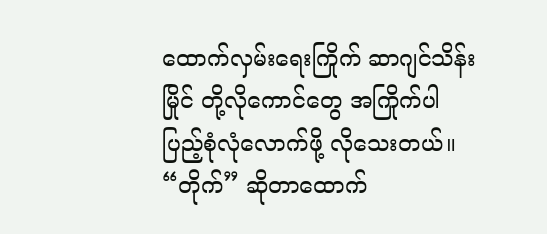ထောက်လှမ်းရေးကြိုက် ဆာဂျင်သိန်းမြိုင် တို့လိုကောင်တွေ အကြိုက်ပါ ပြည့်စုံလုံလောက်ဖို့ လိုသေးတယ်။ “တိုက်” ဆိုတာထောက်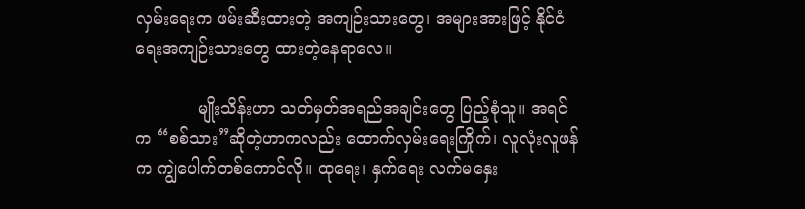လှမ်းရေးက ဖမ်းဆီးထားတဲ့ အကျဉ်းသားတွေ၊ အများအားဖြင့် နိုင်ငံရေးအကျဉ်းသားတွေ ထားတဲ့နေရာလေ။

            မျိုးသိန်းဟာ သတ်မှတ်အရည်အချင်းတွေ ပြည့်စုံသူ။ အရင်က “စစ်သား”ဆိုတဲ့ဟာကလည်း ထောက်လှမ်းရေးကြိုက်၊ လူလုံးလူဖန်က ကျွဲပေါက်တစ်ကောင်လို။ ထုရေး၊ နှက်ရေး လက်မနှေး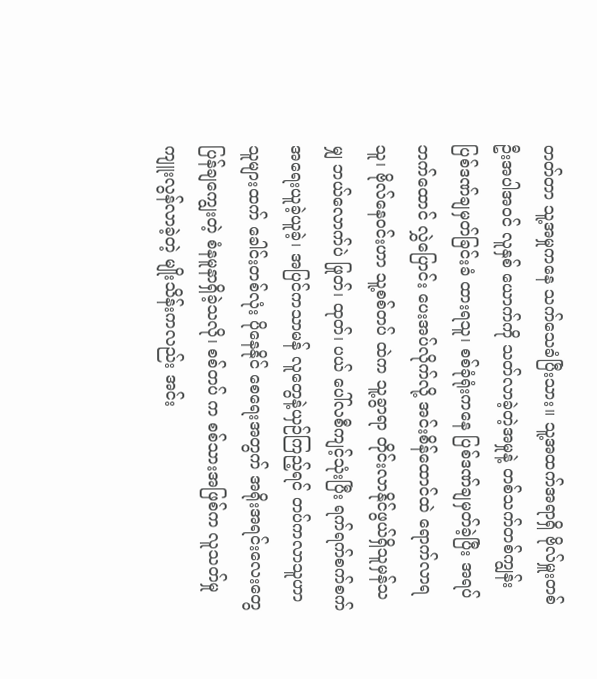တတ်တာ သူ့အမှုကနေ သက်သေခံပြီးသား။ သူ့အထက်အရာရှိ ဗိုလ်မှူးတစ်ဦးအပါအဝင် လူနှစ် ယောက်ကို သတ်လာခဲ့တဲ့အမှုနဲ့ တစ်သက်တစ်ကျွန်း ပြစ်ဒဏ်ချမှတ်ခြင်းခံ ထားရသူ၊ စစ်ခုံရုံးကနေ ပြစ်ဒဏ်ချမှတ်ခဲ့ပြီး အရပ်ဘက်ထောင် လွှဲပြောင်း ပေးအပ်လိုက်လို့ အင်းစိန်ထောင်ထဲ ရောက်လာရသူ၊ ဗိုလ်နေဝင်းဟာ သူ့စစ်တပ် ထဲက သူ့ခွာရာ တိုင်းလာနိုင်ဖွယ်ရှိသူမှန်သမျှ ဘယ်လောက်ပဲ ဖြုတ်၊ ထုတ်၊ ပယ် ပေါ်လစီကျင့်သုံးပြီး ရက်ရက်စက်စက် အရေးယူခဲ့ယူခဲ့၊ အပြင်ကသာမန် လူတွေနဲ့ယှဉ်ကြည့်ရင် တပ်ကလာသူဟာ သူများထက် ခေါင်းတစ်လုံး ပိုနေနိုင် စေရေးအတွက် အရိုးအရင်းလေးတွေ ပြန်ချကျွေးတဲ့ စံနမူနာရှိခဲ့သလို၊ စစ်တပ် က စစ်သားအဖြစ်က လူသတ်မှုကျူးလွန်လာခဲ့တဲ့ မျိုးသိန်းကလည်း အင်း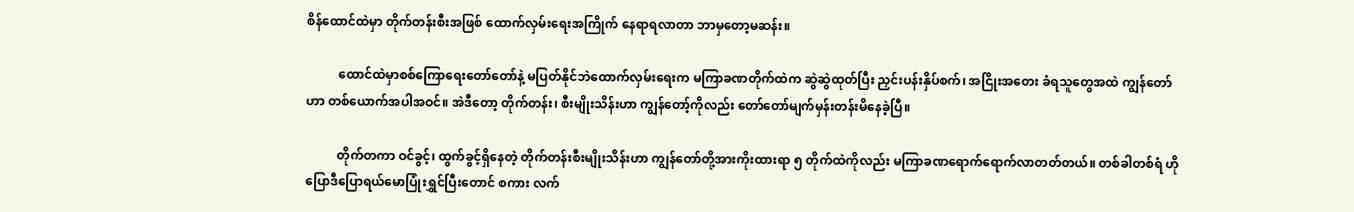စိန်ထောင်ထဲမှာ တိုက်တန်းစီးအဖြစ် ထောက်လှမ်းရေးအကြိုက် နေရာရလာတာ ဘာမှတော့မဆန်း။

          ထောင်ထဲမှာစစ်ကြောရေးတော်တော်နဲ့ မပြတ်နိုင်ဘဲထောက်လှမ်းရေးက မကြာခဏတိုက်ထဲက ဆွဲဆွဲထုတ်ပြီး ညှင်းပန်းနှိပ်စက်၊ အငြိုးအတေး ခံရသူတွေအထဲ ကျွန်တော်ဟာ တစ်ယောက်အပါအဝင်။ အဲဒီတော့ တိုက်တန်း၊ စီးမျိုးသိန်းဟာ ကျွန်တော့်ကိုလည်း တော်တော်မျက်မှန်းတန်းမိနေခဲ့ပြီ။

          တိုက်တကာ ဝင်ခွင့်၊ ထွက်ခွင့်ရှိနေတဲ့ တိုက်တန်းစီးမျိုးသိန်းဟာ ကျွန်တော်တို့အားကိုးထားရာ ၅ တိုက်ထဲကိုလည်း မကြာခဏရောက်ရောက်လာတတ်တယ်။ တစ်ခါတစ်ရံ ဟိုပြောဒီပြောရယ်မောပြုံးရွှင်ပြီးတောင် စကား လက်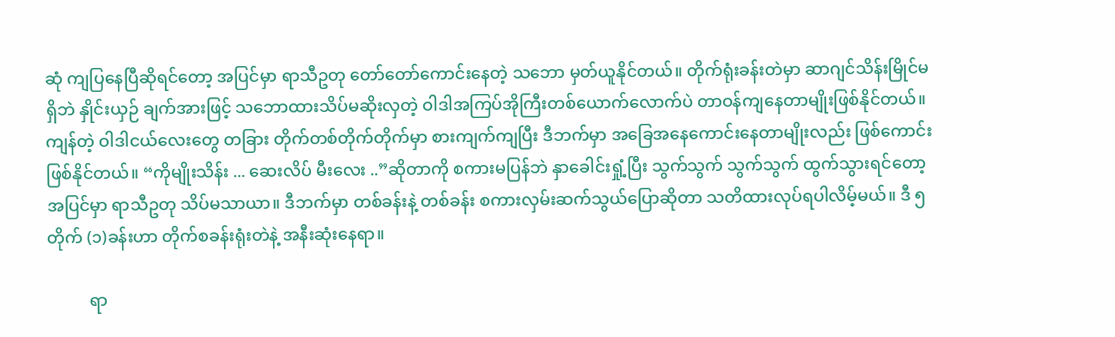ဆုံ ကျပြနေပြီဆိုရင်တော့ အပြင်မှာ ရာသီဥတု တော်တော်ကောင်းနေတဲ့ သဘော မှတ်ယူနိုင်တယ်။ တိုက်ရုံးခန်းတဲမှာ ဆာဂျင်သိန်းမြိုင်မရှိဘဲ နှိုင်းယှဉ် ချက်အားဖြင့် သဘောထားသိပ်မဆိုးလှတဲ့ ဝါဒါအကြပ်အိုကြီးတစ်ယောက်လောက်ပဲ တာဝန်ကျနေတာမျိုးဖြစ်နိုင်တယ်။ ကျန်တဲ့ ဝါဒါငယ်လေးတွေ တခြား တိုက်တစ်တိုက်တိုက်မှာ စားကျက်ကျပြီး ဒီဘက်မှာ အခြေအနေကောင်းနေတာမျိုးလည်း ဖြစ်ကောင်းဖြစ်နိုင်တယ်။ “ကိုမျိုးသိန်း ... ဆေးလိပ် မီးလေး ..”ဆိုတာကို စကားမပြန်ဘဲ နှာခေါင်းရှုံ့ပြီး သွက်သွက် သွက်သွက် ထွက်သွားရင်တော့ အပြင်မှာ ရာသီဥတု သိပ်မသာယာ။ ဒီဘက်မှာ တစ်ခန်းနဲ့ တစ်ခန်း စကားလှမ်းဆက်သွယ်ပြောဆိုတာ သတိထားလုပ်ရပါလိမ့်မယ်။ ဒီ ၅ တိုက် (၁)ခန်းဟာ တိုက်စခန်းရုံးတဲနဲ့ အနီးဆုံးနေရာ။

          ရာ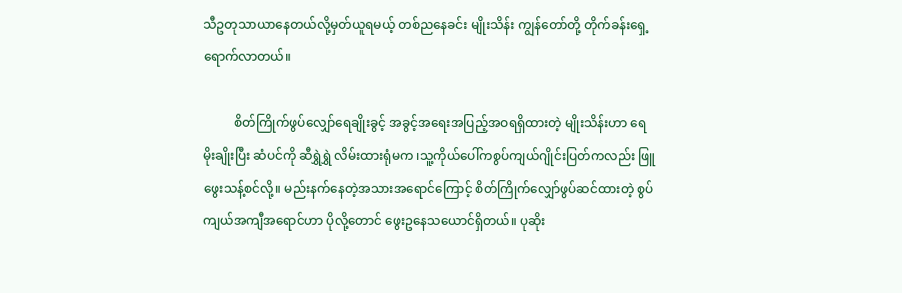သီဥတုသာယာနေတယ်လို့မှတ်ယူရမယ့် တစ်ညနေခင်း မျိုးသိန်း ကျွန်တော်တို့ တိုက်ခန်းရှေ့ ရောက်လာတယ်။

          စိတ်ကြိုက်ဖွပ်လျှော်ရေချိုးခွင့် အခွင့်အရေးအပြည့်အဝရရှိထားတဲ့ မျိုးသိန်းဟာ ရေမိုးချိုးပြီး ဆံပင်ကို ဆီရွှဲရွှဲ လိမ်းထားရုံမက ၊သူ့ကိုယ်ပေါ်ကစွပ်ကျယ်ဂျိုင်းပြတ်ကလည်း ဖြူဖွေးသန့်စင်လို့။ မည်းနက်နေတဲ့အသားအရောင်ကြောင့် စိတ်ကြိုက်လျှော်ဖွပ်ဆင်ထားတဲ့ စွပ်ကျယ်အကျီအရောင်ဟာ ပိုလို့တောင် ဖွေးဥနေသယောင်ရှိတယ်။ ပုဆိုး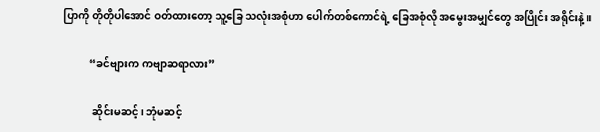ပြာကို တိုတိုပါအောင် ဝတ်ထားတော့ သူ့ခြေ သလုံးအစုံဟာ ပေါက်တစ်ကောင်ရဲ့ ခြေအစုံလို အမွေးအမျှင်တွေ အပြိုင်း အရိုင်းနဲ့။

          “ခင်ဗျားက ကဗျာဆရာလား”

           ဆိုင်းမဆင့်၊ ဘုံမဆင့်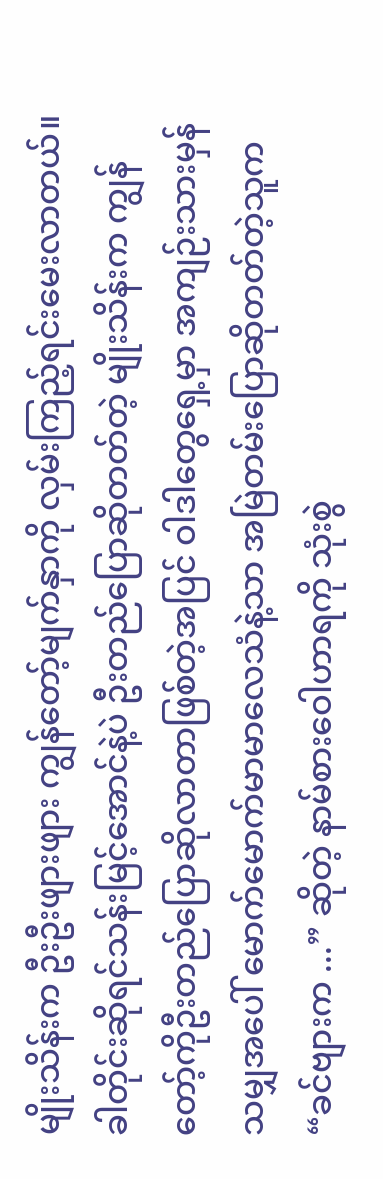မျိုးသိန်းက ဦးဦးဖျားဖျား ကျွန်တော့်မျက်နှာကို လှမ်းကြည့်ရင်းမေးလာတယ်။ ခါတိုင်းဆိုရင်သန်းမြင့်အောင်နဲ့ပဲ ဦးတည်ပြောဆိုတတ်တဲ့ မျိုးသိန်းက ကျွန်တော့်ကိုဦးတည်ပြောဆိုလာတာဖြစ်တဲ့အပြင် ဝါဒါတွေရှေ့မှာ အကျဉ်းသားမှန်သမျှအပေါ် မောက်မောက်မာမာလေသံနဲ့သာ အမြဲတမ်းပြောဆိုတတ်တဲ့သူက “ခင်ဗျားက ...” ဆိုတဲ့ နာမ်စားဝေါဟာရကို သုံးစွဲ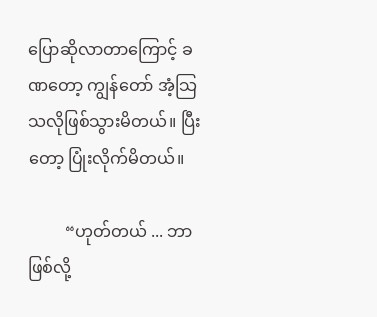ပြောဆိုလာတာကြောင့် ခဏတော့ ကျွန်တော် အံ့သြသလိုဖြစ်သွားမိတယ်။ ပြီးတော့ ပြုံးလိုက်မိတယ်။

         “ဟုတ်တယ် ... ဘာဖြစ်လို့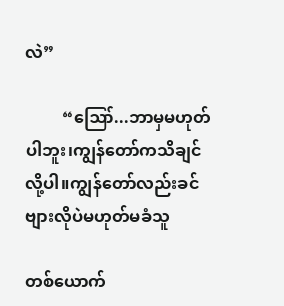လဲ”

         “ဪ...ဘာမှမဟုတ်ပါဘူး၊ကျွန်တော်ကသိချင်လို့ပါ။ကျွန်တော်လည်းခင်ဗျားလိုပဲမဟုတ်မခံသူ

တစ်ယောက်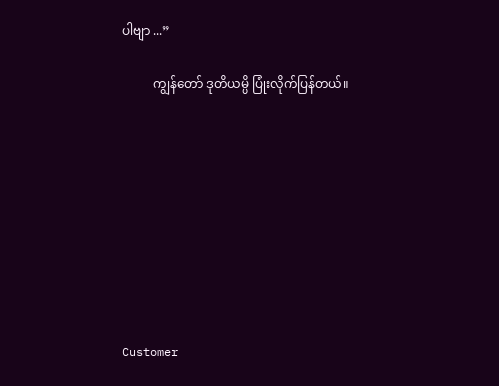ပါဗျာ ...”

          ကျွန်တော် ဒုတိယမ္ပိ ပြုံးလိုက်ပြန်တယ်။









Customer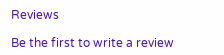Reviews

Be the first to write a review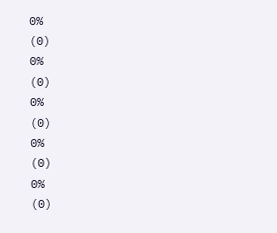0%
(0)
0%
(0)
0%
(0)
0%
(0)
0%
(0)